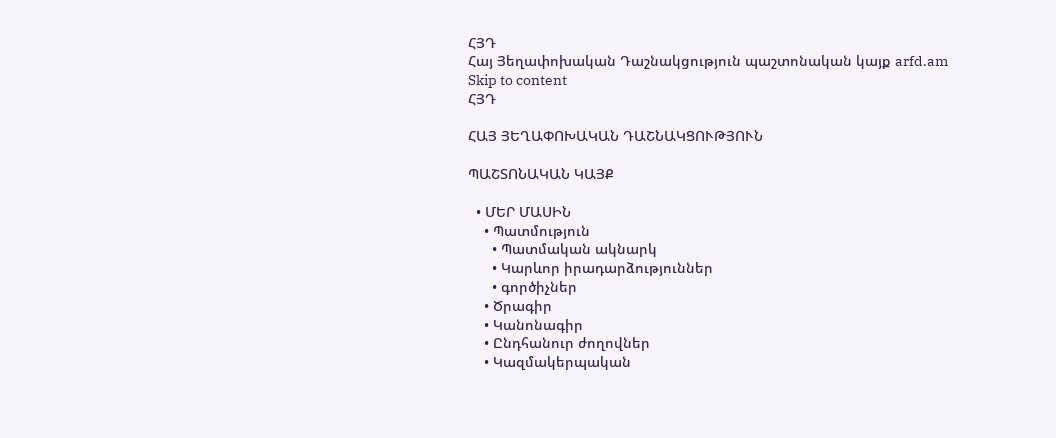ՀՅԴ
Հայ Յեղափոխական Դաշնակցություն պաշտոնական կայք arfd.am
Skip to content
ՀՅԴ

ՀԱՅ ՅԵՂԱՓՈԽԱԿԱՆ ԴԱՇՆԱԿՑՈՒԹՅՈՒՆ

ՊԱՇՏՈՆԱԿԱՆ ԿԱՅՔ

  • ՄԵՐ ՄԱՍԻՆ
    • Պատմություն
      • Պատմական ակնարկ
      • Կարևոր իրադարձություններ
      • գործիչներ
    • Ծրագիր
    • Կանոնագիր
    • Ընդհանուր ժողովներ
    • Կազմակերպական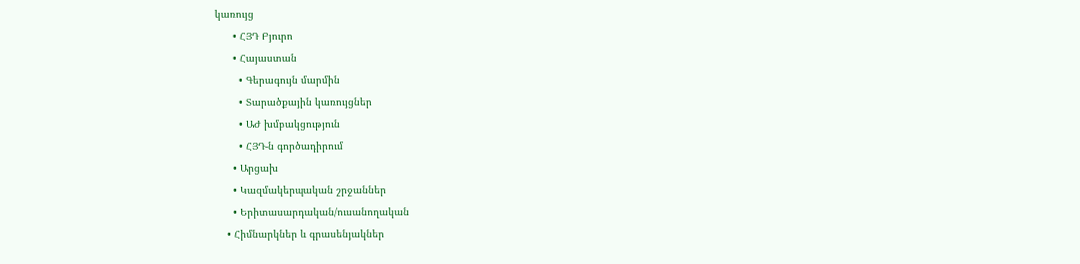կառույց
      • ՀՅԴ Բյուրո
      • Հայաստան
        • Գերագույն մարմին
        • Տարածքային կառույցներ
        • ԱԺ խմբակցություն
        • ՀՅԴ-ն գործադիրում
      • Արցախ
      • Կազմակերպական շրջաններ
      • Երիտասարդական/ուսանողական
    • Հիմնարկներ և գրասենյակներ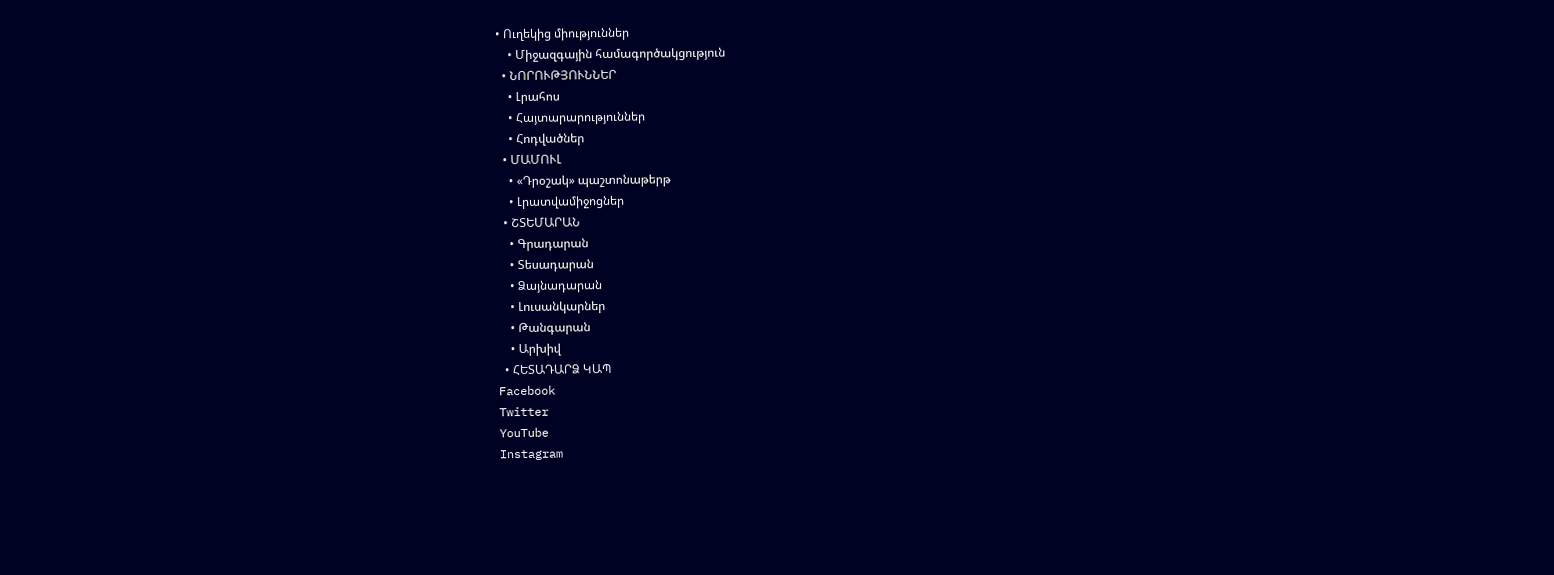• Ուղեկից միություններ
    • Միջազգային համագործակցություն
  • ՆՈՐՈՒԹՅՈՒՆՆԵՐ
    • Լրահոս
    • Հայտարարություններ
    • Հոդվածներ
  • ՄԱՄՈՒԼ
    • «Դրօշակ» պաշտոնաթերթ
    • Լրատվամիջոցներ
  • ՇՏԵՄԱՐԱՆ
    • Գրադարան
    • Տեսադարան
    • Ձայնադարան
    • Լուսանկարներ
    • Թանգարան
    • Արխիվ
  • ՀԵՏԱԴԱՐՁ ԿԱՊ
Facebook
Twitter
YouTube
Instagram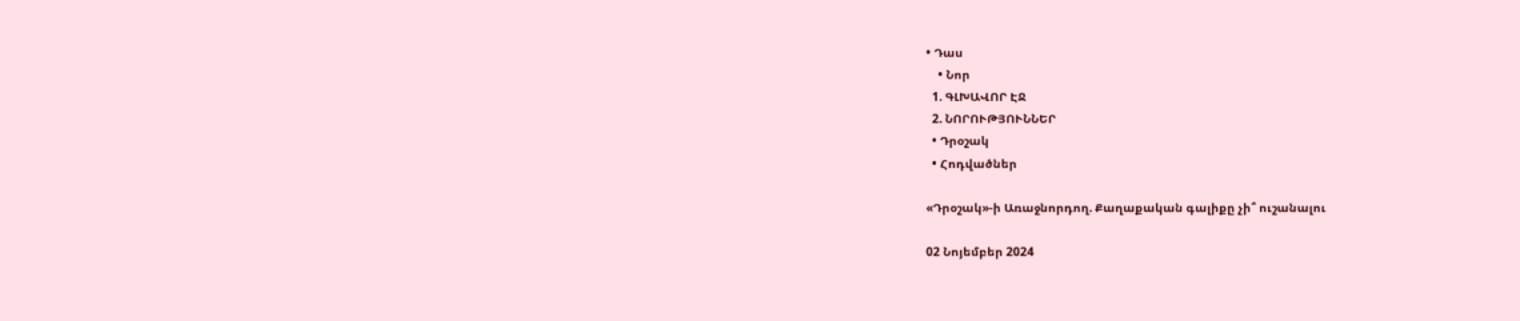• Դաս
    • Նոր
  1. ԳԼԽԱՎՈՐ ԷՋ
  2. ՆՈՐՈՒԹՅՈՒՆՆԵՐ
  • Դրօշակ
  • Հոդվածներ

«Դրօշակ»-ի Առաջնորդող. Քաղաքական գալիքը չի՞ ուշանալու

02 Նոյեմբեր 2024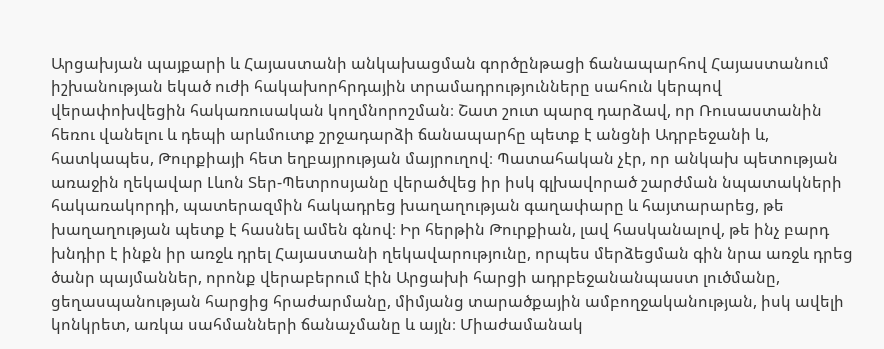Արցախյան պայքարի և Հայաստանի անկախացման գործընթացի ճանապարհով Հայաստանում իշխանության եկած ուժի հակախորհրդային տրամադրությունները սահուն կերպով վերափոխվեցին հակառուսական կողմնորոշման։ Շատ շուտ պարզ դարձավ, որ Ռուսաստանին հեռու վանելու և դեպի արևմուտք շրջադարձի ճանապարհը պետք է անցնի Ադրբեջանի և, հատկապես, Թուրքիայի հետ եղբայրության մայրուղով։ Պատահական չէր, որ անկախ պետության առաջին ղեկավար Լևոն Տեր-Պետրոսյանը վերածվեց իր իսկ գլխավորած շարժման նպատակների հակառակորդի, պատերազմին հակադրեց խաղաղության գաղափարը և հայտարարեց, թե խաղաղության պետք է հասնել ամեն գնով։ Իր հերթին Թուրքիան, լավ հասկանալով, թե ինչ բարդ խնդիր է ինքն իր առջև դրել Հայաստանի ղեկավարությունը, որպես մերձեցման գին նրա առջև դրեց ծանր պայմաններ, որոնք վերաբերում էին Արցախի հարցի ադրբեջանանպաստ լուծմանը, ցեղասպանության հարցից հրաժարմանը, միմյանց տարածքային ամբողջականության, իսկ ավելի կոնկրետ, առկա սահմանների ճանաչմանը և այլն։ Միաժամանակ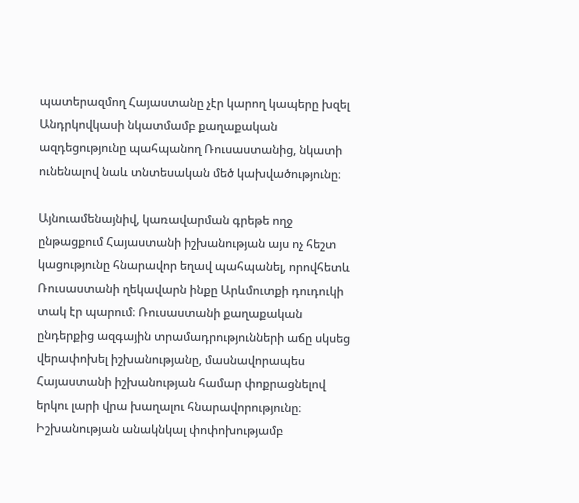պատերազմող Հայաստանը չէր կարող կապերը խզել Անդրկովկասի նկատմամբ քաղաքական ազդեցությունը պահպանող Ռուսաստանից, նկատի ունենալով նաև տնտեսական մեծ կախվածությունը։

Այնուամենայնիվ, կառավարման գրեթե ողջ ընթացքում Հայաստանի իշխանության այս ոչ հեշտ կացությունը հնարավոր եղավ պահպանել, որովհետև Ռուսաստանի ղեկավարն ինքը Արևմուտքի դուդուկի տակ էր պարում։ Ռուսաստանի քաղաքական ընդերքից ազգային տրամադրությունների աճը սկսեց վերափոխել իշխանությանը, մասնավորապես Հայաստանի իշխանության համար փոքրացնելով երկու լարի վրա խաղալու հնարավորությունը։ Իշխանության անակնկալ փոփոխությամբ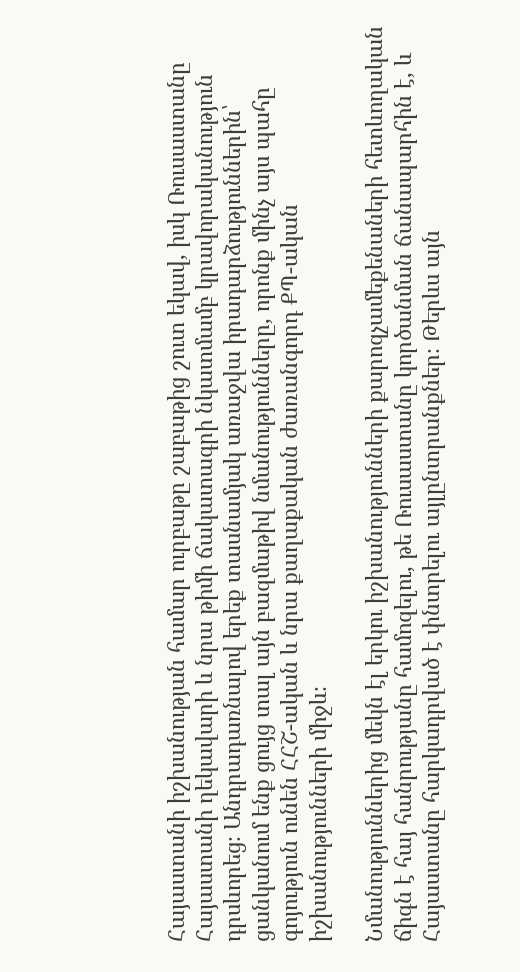Հայաստանի իշխանության համար ուրբաթը շաբաթից շուտ եկավ, իսկ Ռուսաստանը Հայաստանի ղեկավարի և նրա թիմի ճակատագրի նկատմամբ կրավորականություն դրսևորեց։ Անդրադառնալով երեք տասնամյակ առաջվա իրադարձություններին՝ ցանկանում ենք ցույց տալ այն բազմաթիվ նմանությունները, որոնք մինչ այս պահը գոյություն ունեն ՀՀՇ-ական և նրա քաղաքական ժառանգորդ ՔՊ-ական իշխանությունների միջև։

Նմանություններից մեկն էլ երկու իշխանությունների քարոզչամեքենաների հետևողական ճիգն է հայ հանրությանը համոզելու, թե Ռուսաստանը կործանման ճանապարհին է, և Հայաստանը հարկադրված է փնտրելու այլընտրանքներ։ Թերևս այն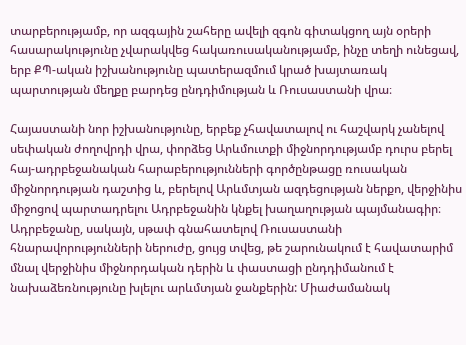տարբերությամբ, որ ազգային շահերը ավելի զգոն գիտակցող այն օրերի հասարակությունը չվարակվեց հակառուսականությամբ, ինչը տեղի ունեցավ, երբ ՔՊ-ական իշխանությունը պատերազմում կրած խայտառակ պարտության մեղքը բարդեց ընդդիմության և Ռուսաստանի վրա։

Հայաստանի նոր իշխանությունը, երբեք չհավատալով ու հաշվարկ չանելով սեփական ժողովրդի վրա, փորձեց Արևմուտքի միջնորդությամբ դուրս բերել հայ-ադրբեջանական հարաբերությունների գործընթացը ռուսական միջնորդության դաշտից և, բերելով Արևմտյան ազդեցության ներքո, վերջինիս միջոցով պարտադրելու Ադրբեջանին կնքել խաղաղության պայմանագիր։ Ադրբեջանը, սակայն, սթափ գնահատելով Ռուսաստանի հնարավորությունների ներուժը, ցույց տվեց, թե շարունակում է հավատարիմ մնալ վերջինիս միջնորդական դերին և փաստացի ընդդիմանում է նախաձեռնությունը խլելու արևմտյան ջանքերին: Միաժամանակ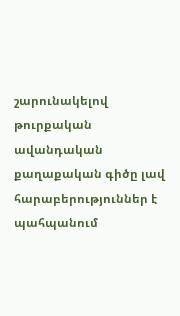շարունակելով թուրքական ավանդական քաղաքական գիծը լավ հարաբերություններ է պահպանում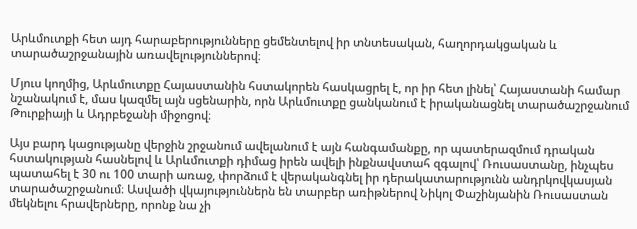Արևմուտքի հետ այդ հարաբերությունները ցեմենտելով իր տնտեսական, հաղորդակցական և տարածաշրջանային առավելություններով։

Մյուս կողմից, Արևմուտքը Հայաստանին հստակորեն հասկացրել է, որ իր հետ լինել՝ Հայաստանի համար նշանակում է, մաս կազմել այն սցենարին, որն Արևմուտքը ցանկանում է իրականացնել տարածաշրջանում Թուրքիայի և Ադրբեջանի միջոցով։

Այս բարդ կացությանը վերջին շրջանում ավելանում է այն հանգամանքը, որ պատերազմում դրական հստակության հասնելով և Արևմուտքի դիմաց իրեն ավելի ինքնավստահ զգալով՝ Ռուսաստանը, ինչպես պատահել է 30 ու 100 տարի առաջ, փորձում է վերականգնել իր դերակատարությունն անդրկովկասյան տարածաշրջանում։ Ասվածի վկայություններն են տարբեր առիթներով Նիկոլ Փաշինյանին Ռուսաստան մեկնելու հրավերները, որոնք նա չի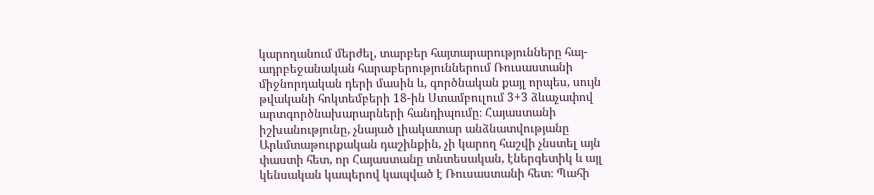կարողանում մերժել, տարբեր հայտարարությունները հայ-ադրբեջանական հարաբերություններում Ռուսաստանի միջնորդական դերի մասին և, գործնական քայլ որպես, սույն թվականի հոկտեմբերի 18-ին Ստամբուլում 3+3 ձևաչափով արտգործնախարարների հանդիպումը։ Հայաստանի իշխանությունը, չնայած լիակատար անձնատվությանը Արևմտաթուրքական դաշինքին, չի կարող հաշվի չնստել այն փաստի հետ, որ Հայաստանը տնտեսական, էներգետիկ և այլ կենսական կապերով կապված է Ռուսաստանի հետ։ Պահի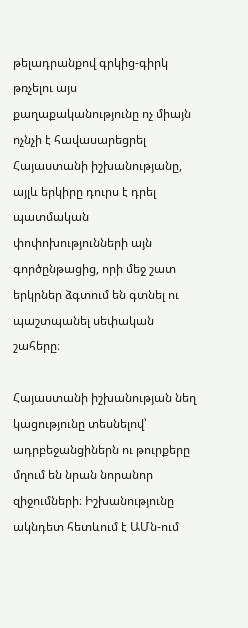թելադրանքով գրկից-գիրկ թռչելու այս քաղաքականությունը ոչ միայն ոչնչի է հավասարեցրել Հայաստանի իշխանությանը, այլև երկիրը դուրս է դրել պատմական փոփոխությունների այն գործընթացից, որի մեջ շատ երկրներ ձգտում են գտնել ու պաշտպանել սեփական շահերը։

Հայաստանի իշխանության նեղ կացությունը տեսնելով՝ ադրբեջանցիներն ու թուրքերը մղում են նրան նորանոր զիջումների։ Իշխանությունը ակնդետ հետևում է ԱՄն-ում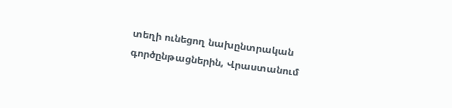տեղի ունեցող նախընտրական գործընթացներին, Վրաստանում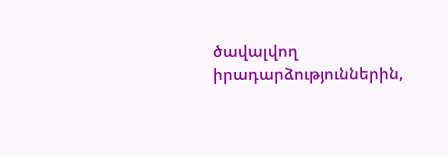ծավալվող իրադարձություններին,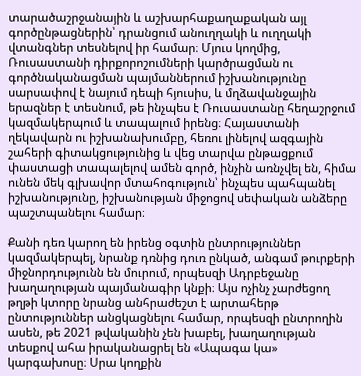տարածաշրջանային և աշխարհաքաղաքական այլ գործընթացներին՝ դրանցում անուղղակի և ուղղակի վտանգներ տեսնելով իր համար։ Մյուս կողմից, Ռուսաստանի դիրքորոշումների կարծրացման ու գործնականացման պայմաններում իշխանությունը սարսափով է նայում դեպի հյուսիս, և մղձավանջային երազներ է տեսնում, թե ինչպես է Ռուսաստանը հեղաշրջում կազմակերպում և տապալում իրենց։ Հայաստանի ղեկավարն ու իշխանախումբը, հեռու լինելով ազգային շահերի գիտակցությունից և վեց տարվա ընթացքում փաստացի տապալելով ամեն գործ, ինչին առնչվել են, հիմա ունեն մեկ գլխավոր մտահոգություն՝ ինչպես պահպանել իշխանությունը, իշխանության միջոցով սեփական անձերը պաշտպանելու համար։

Քանի դեռ կարող են իրենց օգտին ընտրություններ կազմակերպել, նրանք դռնից դուռ ընկած, անգամ թուրքերի միջնորդությունն են մուրում, որպեսզի Ադրբեջանը խաղաղության պայմանագիր կնքի։ Այս ոչինչ չարժեցող թղթի կտորը նրանց անհրաժեշտ է արտահերթ ընտություններ անցկացնելու համար, որպեսզի ընտրողին ասեն, թե 2021 թվականին չեն խաբել, խաղաղության տեսքով ահա իրականացրել են «Ապագա կա» կարգախոսը։ Սրա կողքին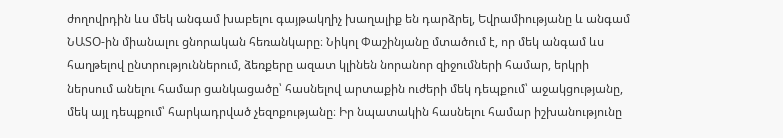ժողովրդին ևս մեկ անգամ խաբելու գայթակղիչ խաղալիք են դարձրել, Եվրամիությանը և անգամ ՆԱՏՕ-ին միանալու ցնորական հեռանկարը։ Նիկոլ Փաշինյանը մտածում է, որ մեկ անգամ ևս հաղթելով ընտրություններում, ձեռքերը ազատ կլինեն նորանոր զիջումների համար, երկրի ներսում անելու համար ցանկացածը՝ հասնելով արտաքին ուժերի մեկ դեպքում՝ աջակցությանը, մեկ այլ դեպքում՝ հարկադրված չեզոքությանը։ Իր նպատակին հասնելու համար իշխանությունը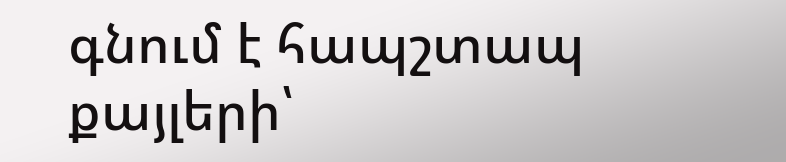գնում է հապշտապ քայլերի՝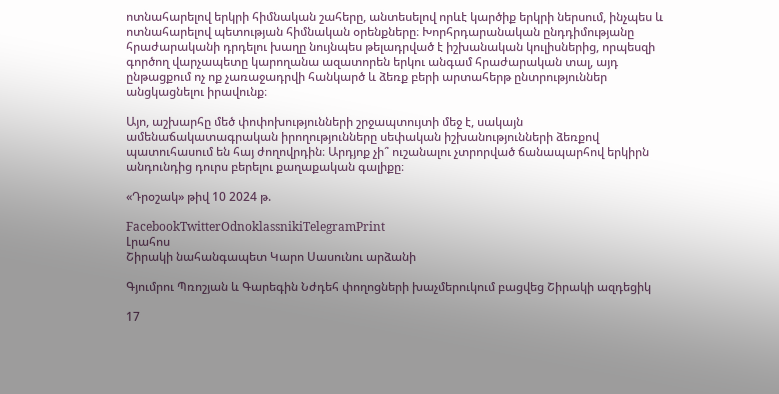ոտնահարելով երկրի հիմնական շահերը, անտեսելով որևէ կարծիք երկրի ներսում, ինչպես և ոտնահարելով պետության հիմնական օրենքները։ Խորհրդարանական ընդդիմությանը հրաժարականի դրդելու խաղը նույնպես թելադրված է իշխանական կուլիսներից, որպեսզի գործող վարչապետը կարողանա ազատորեն երկու անգամ հրաժարական տալ, այդ ընթացքում ոչ ոք չառաջադրվի հանկարծ և ձեռք բերի արտահերթ ընտրություններ անցկացնելու իրավունք։

Այո, աշխարհը մեծ փոփոխությունների շրջապտույտի մեջ է, սակայն ամենաճակատագրական իրողությունները սեփական իշխանությունների ձեռքով պատուհասում են հայ ժողովրդին։ Արդյոք չի՞ ուշանալու չտրորված ճանապարհով երկիրն անդունդից դուրս բերելու քաղաքական գալիքը։

«Դրօշակ» թիվ 10 2024 թ.

FacebookTwitterOdnoklassnikiTelegramPrint
Լրահոս
Շիրակի նահանգապետ Կարո Սասունու արձանի

Գյումրու Պռոշյան և Գարեգին Նժդեհ փողոցների խաչմերուկում բացվեց Շիրակի ազդեցիկ

17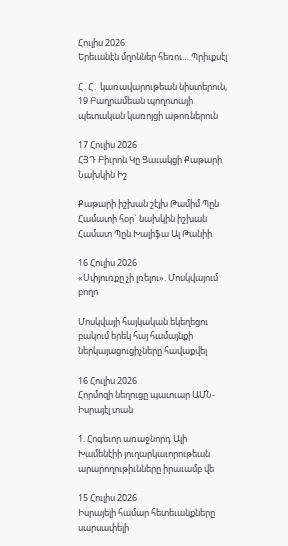Հուլիս 2026
Երեւանէն մղոններ հեռու… Պրիւքսէլ

Հ․Հ․ կառավարութեան նիստերուն, 19 Բաղրամեան պողոտայի պետական կառոյցի աթոռներուն

17 Հուլիս 2026
ՀՅԴ Բիւրոն Կը Ցաւակցի Քաթարի Նախկին Իշ

Քաթարի իշխան շէյխ Թամիմ Պըն Համատի հօր` նախկին իշխան Համատ Պըն Խալիֆա Ալ Թանիի

16 Հուլիս 2026
«Սփյուռքը չի լռելու». Մոսկվայում բողո

Մոսկվայի հայկական եկեղեցու բակում երեկ հայ համայնքի ներկայացուցիչները հավաքվել

16 Հուլիս 2026
Հորմոզի նեղուցը պատւար ԱՄՆ-Իսրայէլ տան

1. Հոգեւոր առաջնորդ Ալի Խամենէիի յուղարկաւորութեան արարողութիւնները իրաւամբ վե

15 Հուլիս 2026
Իսրայելի համար հետեւանքները սարսափելի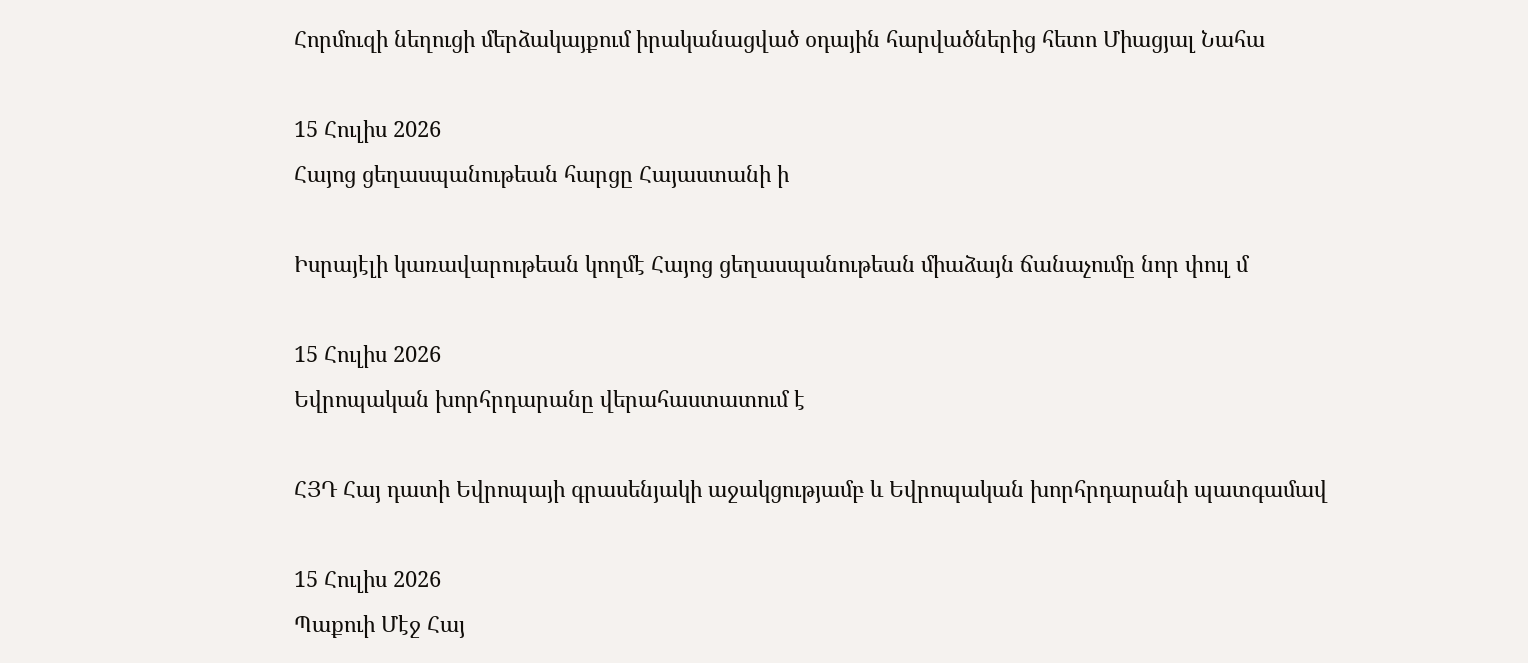Հորմուզի նեղուցի մերձակայքում իրականացված օդային հարվածներից հետո Միացյալ Նահա

15 Հուլիս 2026
Հայոց ցեղասպանութեան հարցը Հայաստանի ի

Իսրայէլի կառավարութեան կողմէ Հայոց ցեղասպանութեան միաձայն ճանաչումը նոր փուլ մ

15 Հուլիս 2026
Եվրոպական խորհրդարանը վերահաստատում է

ՀՅԴ Հայ դատի Եվրոպայի գրասենյակի աջակցությամբ և Եվրոպական խորհրդարանի պատգամավ

15 Հուլիս 2026
Պաքուի Մէջ Հայ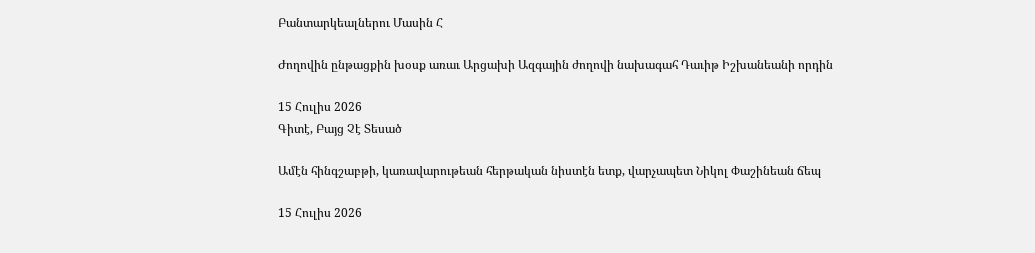Բանտարկեալներու Մասին Հ

Ժողովին ընթացքին խօսք առաւ Արցախի Ազգային ժողովի նախագահ Դաւիթ Իշխանեանի որդին

15 Հուլիս 2026
Գիտէ, Բայց Չէ Տեսած

Ամէն հինգշաբթի, կառավարութեան հերթական նիստէն ետք, վարչապետ Նիկոլ Փաշինեան ճեպ

15 Հուլիս 2026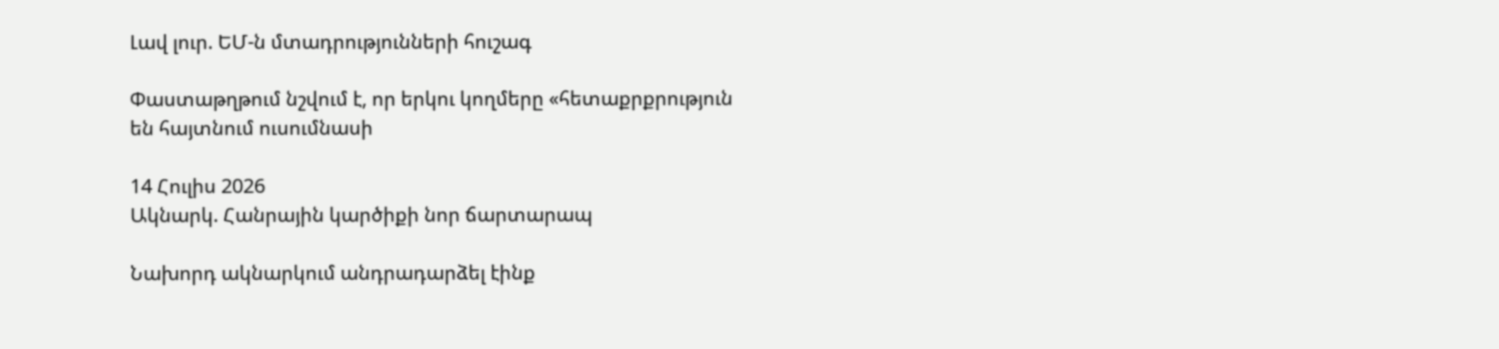Լավ լուր. ԵՄ-ն մտադրությունների հուշագ

Փաստաթղթում նշվում է, որ երկու կողմերը «հետաքրքրություն են հայտնում ուսումնասի

14 Հուլիս 2026
Ակնարկ. Հանրային կարծիքի նոր ճարտարապ

Նախորդ ակնարկում անդրադարձել էինք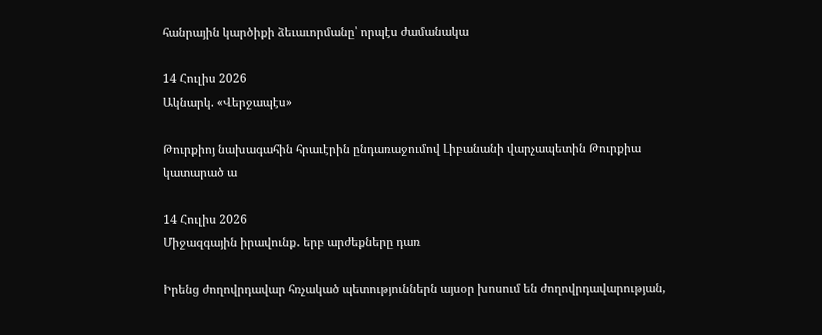հանրային կարծիքի ձեւաւորմանը՝ որպէս ժամանակա

14 Հուլիս 2026
Ակնարկ. «Վերջապէս»

Թուրքիոյ նախագահին հրաւէրին ընդառաջումով Լիբանանի վարչապետին Թուրքիա կատարած ա

14 Հուլիս 2026
Միջազգային իրավունք․ երբ արժեքները դառ

Իրենց ժողովրդավար հռչակած պետություններն այսօր խոսում են ժողովրդավարության,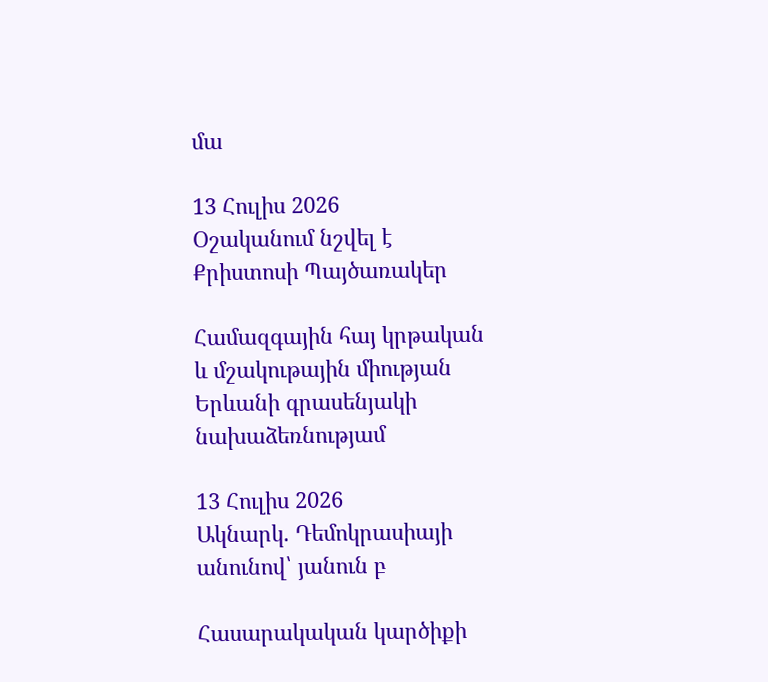մա

13 Հուլիս 2026
Օշականում նշվել է Քրիստոսի Պայծառակեր

Համազգային հայ կրթական և մշակութային միության Երևանի գրասենյակի նախաձեռնությամ

13 Հուլիս 2026
Ակնարկ. Դեմոկրասիայի անունով՝ յանուն բ

Հասարակական կարծիքի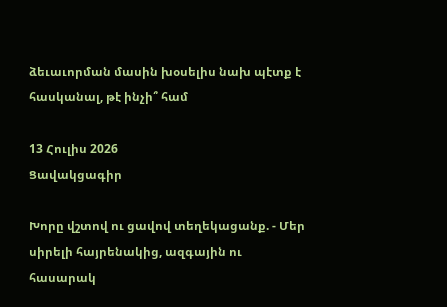ձեւաւորման մասին խօսելիս նախ պէտք է հասկանալ, թէ ինչի՞ համ

13 Հուլիս 2026
Ցավակցագիր

Խորը վշտով ու ցավով տեղեկացանք. - Մեր սիրելի հայրենակից, ազգային ու հասարակ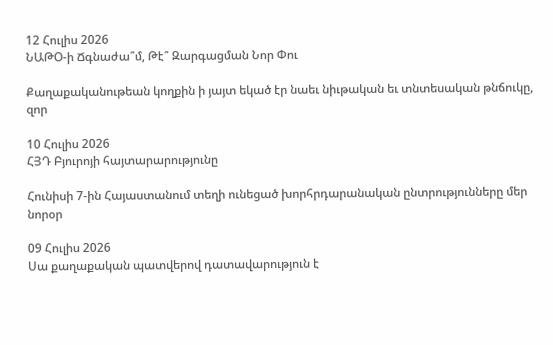12 Հուլիս 2026
ՆԱԹՕ-ի Ճգնաժա՞մ, Թէ՞ Զարգացման Նոր Փու

Քաղաքականութեան կողքին ի յայտ եկած էր նաեւ նիւթական եւ տնտեսական թնճուկը, զոր

10 Հուլիս 2026
ՀՅԴ Բյուրոյի հայտարարությունը

Հունիսի 7-ին Հայաստանում տեղի ունեցած խորհրդարանական ընտրությունները մեր նորօր

09 Հուլիս 2026
Սա քաղաքական պատվերով դատավարություն է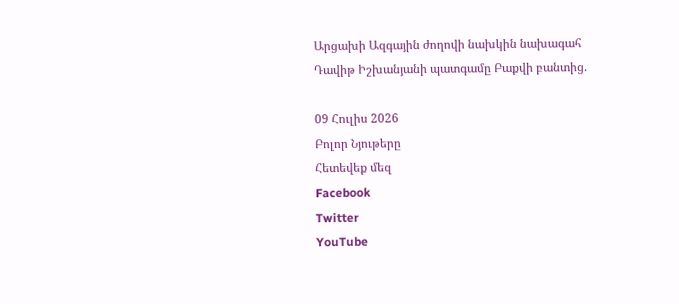Արցախի Ազգային ժողովի նախկին նախագահ Դավիթ Իշխանյանի պատգամը Բաքվի բանտից.

09 Հուլիս 2026
Բոլոր Նյութերը
Հետեվեք մեզ
Facebook
Twitter
YouTube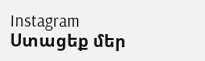Instagram
Ստացեք մեր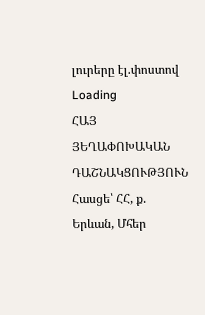լուրերը էլ.փոստով
Loading
ՀԱՅ ՅԵՂԱՓՈԽԱԿԱՆ ԴԱՇՆԱԿՑՈՒԹՅՈՒՆ Հասցե՝ ՀՀ, ք. Երևան, Մհեր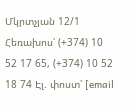Մկրտչյան 12/1 Հեռախոս՝ (+374) 10 52 17 65, (+374) 10 52 18 74 Էլ. փոստ՝ [email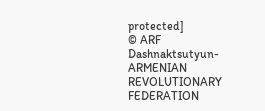protected]
© ARF Dashnaktsutyun- ARMENIAN REVOLUTIONARY FEDERATION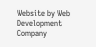Website by Web Development Company